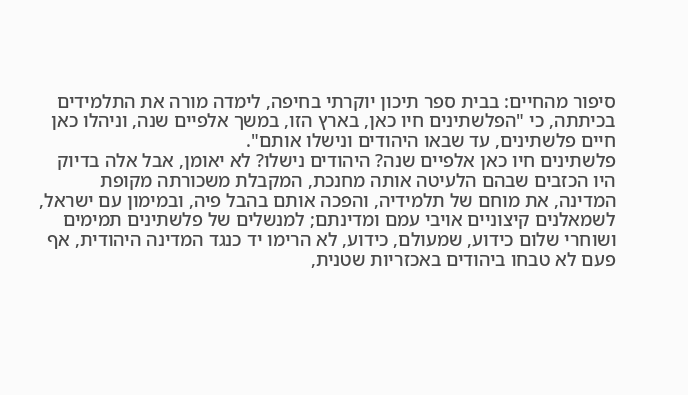סיפור מהחיים: בבית ספר תיכון יוקרתי בחיפה, לימדה מורה את התלמידים בכיתתה, כי "הפלשתינים חיו כאן, בארץ הזו, במשך אלפיים שנה, וניהלו כאן חיים פלשתינים, עד שבאו היהודים ונישלו אותם".
פלשתינים חיו כאן אלפיים שנה? היהודים נישלו? לא יאומן, אבל אלה בדיוק היו הכזבים שבהם הלעיטה אותה מחנכת, המקבלת משכורתה מקופת המדינה, את מוחם של תלמידיה, והפכה אותם בהבל פיה, ובמימון עם ישראל, לשמאלנים קיצוניים אויבי עמם ומדינתם; למנשלים של פלשתינים תמימים ושוחרי שלום כידוע, שמעולם, כידוע, לא הרימו יד כנגד המדינה היהודית, אף פעם לא טבחו ביהודים באכזריות שטנית,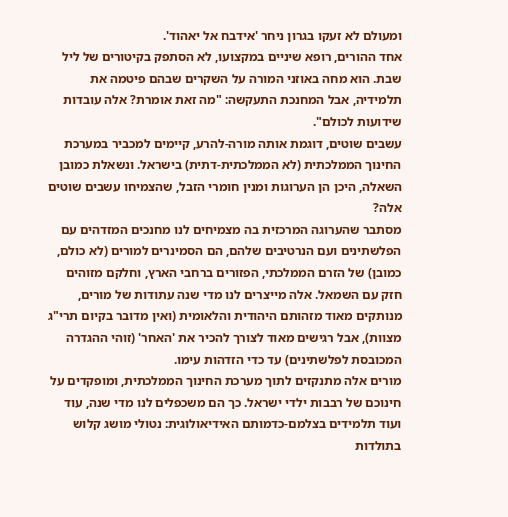ומעולם לא זעקו בגרון ניחר 'אידבח אל יאהוד'.
אחד ההורים, רופא שיניים במקצועו, לא הסתפק בקיטורים של ליל שבת. הוא מחה באוזני המורה על השקרים שבהם פיטמה את תלמידיה, אבל המחנכת התעקשה: "מה זאת אומרת? אלה עובדות שידועות לכולם".
עשבים שוטים, דוגמת אותה מורה-להרע, קיימים למכביר במערכת החינוך הממלכתית (לא הממלכתית-דתית) בישראל. ונשאלת כמובן השאלה, היכן הן הערוגות ומנין חומרי הזבל, שהצמיחו עשבים שוטים אלה?
מסתבר שהערוגה המרכזית בה מצמיחים לנו מחנכים המזדהים עם הפלשתינים ועם הנרטיבים שלהם, הם הסמינרים למורים (לא כולם, כמובן) של הזרם הממלכתי, הפזורים ברחבי הארץ, וחלקם מזוהים חזק עם השמאל. אלה מייצרים לנו מדי שנה עתודות של מורים, מנותקים מאוד מזהותם היהודית והלאומית (ואין מדובר בקיום תרי"ג מצוות), אבל רגישים מאוד לצורך להכיר את 'האחר' (זוהי ההגדרה המכובסת לפלשתינים) עד כדי הזדהות עימו.
מורים אלה מתנקזים לתוך מערכת החינוך הממלכתית, ומופקדים על חינוכם של רבבות ילדי ישראל. כך הם משכפלים לנו מדי שנה, עוד ועוד תלמידים בצלמם-כדמותם האידיאולוגית: נטולי מושג קלוש בתולדות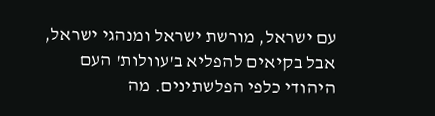עם ישראל, מורשת ישראל ומנהגי ישראל, אבל בקיאים להפליא ב'עוולות' העם היהודי כלפי הפלשתינים. מה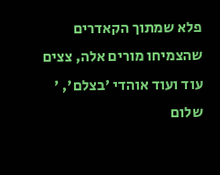פלא שמתוך הקאדרים שהצמיחו מורים אלה, צצים עוד ועוד אוהדי 'בצלם', '
שלום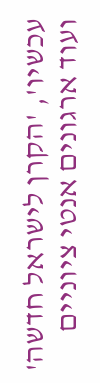עכשיו', 'הקרן לישראל חדשה' ועוד ארגונים אנטי ציוניים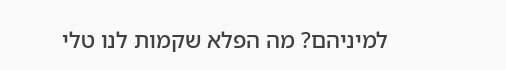למיניהם? מה הפלא שקמות לנו טלי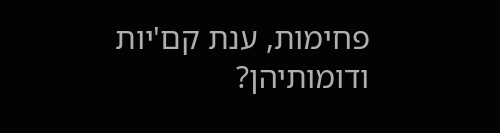פחימות, ענת קם'יות ודומותיהן?